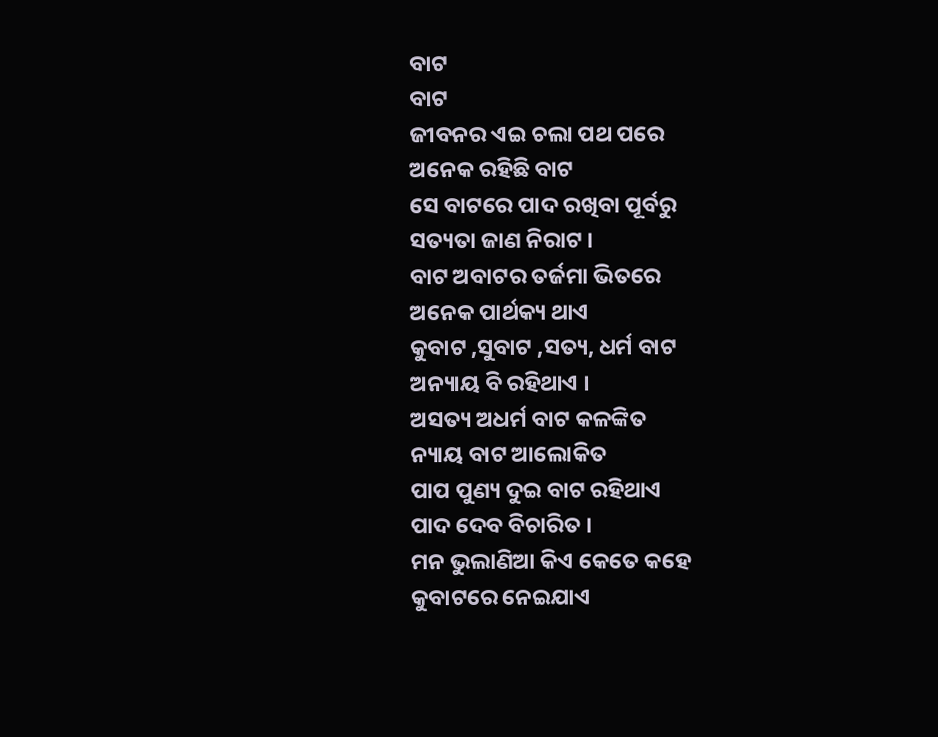ବାଟ
ବାଟ
ଜୀବନର ଏଇ ଚଲା ପଥ ପରେ
ଅନେକ ରହିଛି ବାଟ
ସେ ବାଟରେ ପାଦ ରଖିବା ପୂର୍ବରୁ
ସତ୍ୟତା ଜାଣ ନିରାଟ ।
ବାଟ ଅବାଟର ତର୍ଜମା ଭିତରେ
ଅନେକ ପାର୍ଥକ୍ୟ ଥାଏ
କୁବାଟ ,ସୁବାଟ ,ସତ୍ୟ, ଧର୍ମ ବାଟ
ଅନ୍ୟାୟ ବି ରହିଥାଏ ।
ଅସତ୍ୟ ଅଧର୍ମ ବାଟ କଳଙ୍କିତ
ନ୍ୟାୟ ବାଟ ଆଲୋକିତ
ପାପ ପୁଣ୍ୟ ଦୁଇ ବାଟ ରହିଥାଏ
ପାଦ ଦେବ ବିଚାରିତ ।
ମନ ଭୁଲାଣିଆ କିଏ କେତେ କହେ
କୁବାଟରେ ନେଇଯାଏ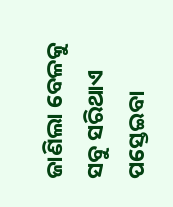ଜାଣିଲା ବେଳକୁ ସବୁ ସରିଥାଏ
ପସ୍ତେଇବା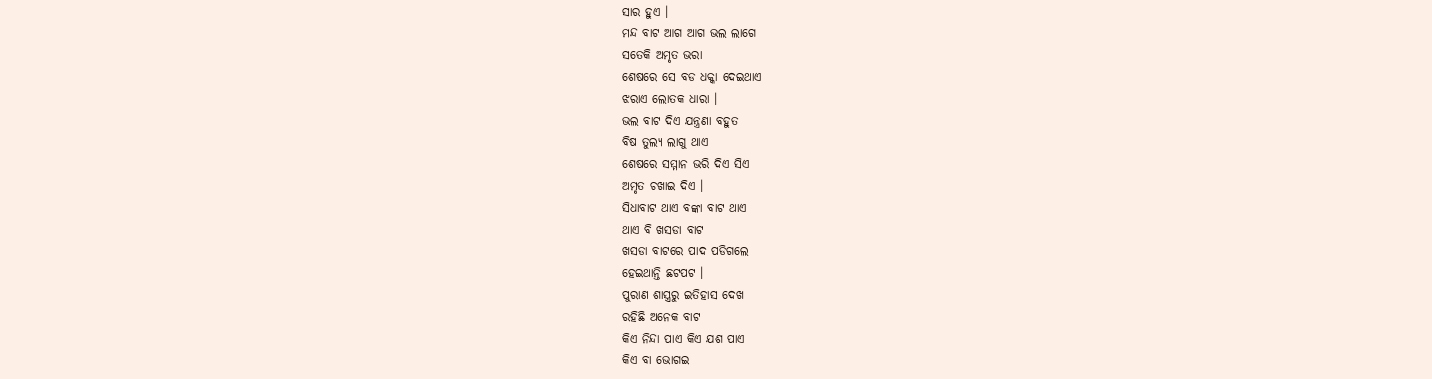ସାର ହୁଏ ।
ମନ୍ଦ ବାଟ ଆଗ ଆଗ ଭଲ ଲାଗେ
ସତେକି ଅମୃତ ଭରା
ଶେଷରେ ସେ ବଡ ଧକ୍କା ଦେଇଥାଏ
ଝରାଏ ଲୋତକ ଧାରା ।
ଭଲ ବାଟ ଦିଏ ଯନ୍ତ୍ରଣା ବହୁତ
ବିଷ ତୁଲ୍ୟ ଲାଗୁ ଥାଏ
ଶେଷରେ ସମ୍ମାନ ଭରି ଦିଏ ସିଏ
ଅମୃତ ଚଖାଇ ଦିଏ ।
ସିଧାବାଟ ଥାଏ ବଙ୍କା ବାଟ ଥାଏ
ଥାଏ ବି ଖସଡା ବାଟ
ଖସଡା ବାଟରେ ପାଦ ପଡିଗଲେ
ହେଇଥାନ୍ତି ଛଟପଟ ।
ପୁରାଣ ଶାସ୍ତ୍ରରୁ ଇତିହାସ ଦେଖ
ରହିଛି ଅନେକ ବାଟ
କିଏ ନିନ୍ଦା ପାଏ କିଏ ଯଶ ପାଏ
କିଏ ବା ଭୋଗଇ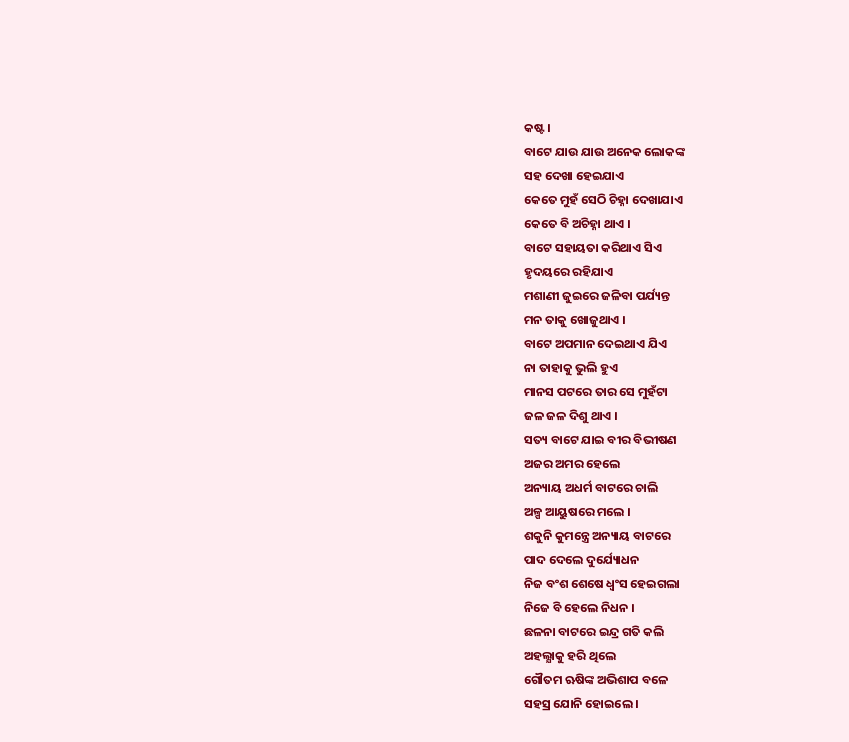କଷ୍ଟ ।
ବାଟେ ଯାଉ ଯାଉ ଅନେକ ଲୋକଙ୍କ
ସହ ଦେଖା ହେଇଯାଏ
କେତେ ମୁହଁ ସେଠି ଚିହ୍ନା ଦେଖାଯାଏ
କେତେ ବି ଅଚିହ୍ନା ଥାଏ ।
ବାଟେ ସହାୟତା କରିଥାଏ ସିଏ
ହୃଦୟରେ ରହିଯାଏ
ମଶାଣୀ ଜୁଇରେ ଜଳିବା ପର୍ଯ୍ୟନ୍ତ
ମନ ତାକୁ ଖୋଜୁଥାଏ ।
ବାଟେ ଅପମାନ ଦେଇଥାଏ ଯିଏ
ନା ତାହାକୁ ଭୁଲି ହୁଏ
ମାନସ ପଟରେ ତାର ସେ ମୁହଁଟା
ଜଳ ଜଳ ଦିଶୁ ଥାଏ ।
ସତ୍ୟ ବାଟେ ଯାଇ ବୀର ବିଭୀଷଣ
ଅଜର ଅମର ହେଲେ
ଅନ୍ୟାୟ ଅଧର୍ମ ବାଟରେ ଚାଲି
ଅଳ୍ପ ଆୟୁଷରେ ମଲେ ।
ଶକୁନି କୁମନ୍ତ୍ରେ ଅନ୍ୟାୟ ବାଟରେ
ପାଦ ଦେଲେ ଦୁର୍ଯ୍ୟୋଧନ
ନିଜ ବଂଶ ଶେଷେ ଧ୍ୱଂସ ହେଇଗଲା
ନିଜେ ବି ହେଲେ ନିଧନ ।
ଛଳନା ବାଟରେ ଇନ୍ଦ୍ର ଗତି କଲି
ଅହଲ୍ଯାକୁ ହରି ଥିଲେ
ଗୌତମ ଋଷିଙ୍କ ଅଭିଶାପ ବଳେ
ସହସ୍ର ଯୋନି ହୋଇଲେ ।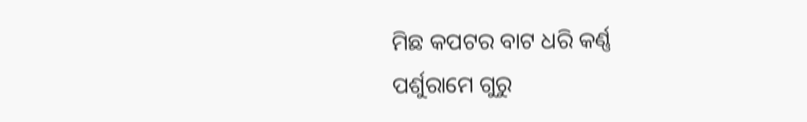ମିଛ କପଟର ବାଟ ଧରି କର୍ଣ୍ଣ
ପର୍ଶୁରାମେ ଗୁରୁ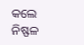କଲେ
ନିଷ୍ଫଳ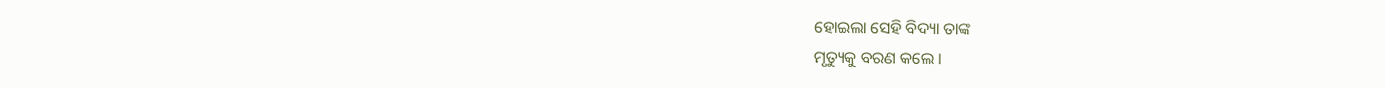ହୋଇଲା ସେହି ବିଦ୍ୟା ତାଙ୍କ
ମୃତ୍ୟୁକୁ ବରଣ କଲେ ।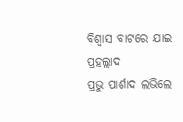ବିଶ୍ବାସ ବାଟରେ ଯାଇ ପ୍ରହଲ୍ଲାଦ
ପ୍ରଭୁ ପାର୍ଶାଦ ଲଭିଲେ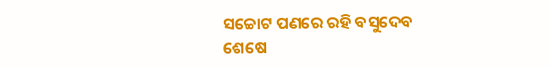ସଚ୍ଚୋଟ ପଣରେ ରହି ବସୁଦେବ
ଶେଷେ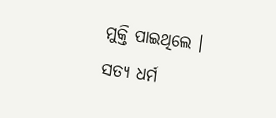ମୁକ୍ତି ପାଇଥିଲେ ।
ସତ୍ୟ ଧର୍ମ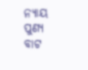ନ୍ୟାୟ ପୁଣ୍ୟ ବାଟ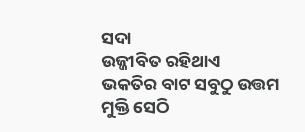ସଦା
ଉଜ୍ଜୀବିତ ରହିଥାଏ
ଭକତିର ବାଟ ସବୁଠୁ ଉତ୍ତମ
ମୁକ୍ତି ସେଠି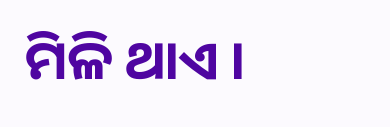ମିଳି ଥାଏ ।